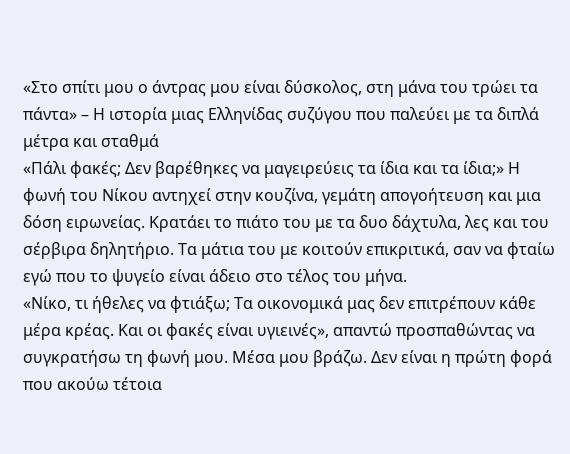«Στο σπίτι μου ο άντρας μου είναι δύσκολος, στη μάνα του τρώει τα πάντα» – Η ιστορία μιας Ελληνίδας συζύγου που παλεύει με τα διπλά μέτρα και σταθμά
«Πάλι φακές; Δεν βαρέθηκες να μαγειρεύεις τα ίδια και τα ίδια;» Η φωνή του Νίκου αντηχεί στην κουζίνα, γεμάτη απογοήτευση και μια δόση ειρωνείας. Κρατάει το πιάτο του με τα δυο δάχτυλα, λες και του σέρβιρα δηλητήριο. Τα μάτια του με κοιτούν επικριτικά, σαν να φταίω εγώ που το ψυγείο είναι άδειο στο τέλος του μήνα.
«Νίκο, τι ήθελες να φτιάξω; Τα οικονομικά μας δεν επιτρέπουν κάθε μέρα κρέας. Και οι φακές είναι υγιεινές», απαντώ προσπαθώντας να συγκρατήσω τη φωνή μου. Μέσα μου βράζω. Δεν είναι η πρώτη φορά που ακούω τέτοια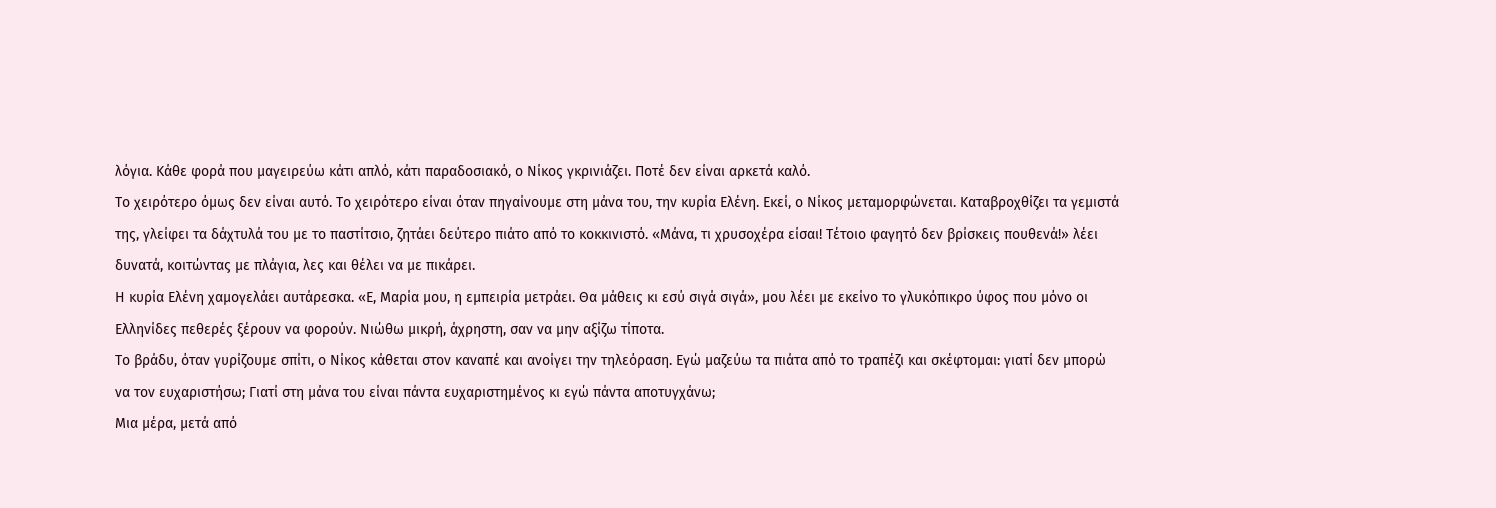λόγια. Κάθε φορά που μαγειρεύω κάτι απλό, κάτι παραδοσιακό, ο Νίκος γκρινιάζει. Ποτέ δεν είναι αρκετά καλό.
Το χειρότερο όμως δεν είναι αυτό. Το χειρότερο είναι όταν πηγαίνουμε στη μάνα του, την κυρία Ελένη. Εκεί, ο Νίκος μεταμορφώνεται. Καταβροχθίζει τα γεμιστά της, γλείφει τα δάχτυλά του με το παστίτσιο, ζητάει δεύτερο πιάτο από το κοκκινιστό. «Μάνα, τι χρυσοχέρα είσαι! Τέτοιο φαγητό δεν βρίσκεις πουθενά!» λέει δυνατά, κοιτώντας με πλάγια, λες και θέλει να με πικάρει.
Η κυρία Ελένη χαμογελάει αυτάρεσκα. «Ε, Μαρία μου, η εμπειρία μετράει. Θα μάθεις κι εσύ σιγά σιγά», μου λέει με εκείνο το γλυκόπικρο ύφος που μόνο οι Ελληνίδες πεθερές ξέρουν να φορούν. Νιώθω μικρή, άχρηστη, σαν να μην αξίζω τίποτα.
Το βράδυ, όταν γυρίζουμε σπίτι, ο Νίκος κάθεται στον καναπέ και ανοίγει την τηλεόραση. Εγώ μαζεύω τα πιάτα από το τραπέζι και σκέφτομαι: γιατί δεν μπορώ να τον ευχαριστήσω; Γιατί στη μάνα του είναι πάντα ευχαριστημένος κι εγώ πάντα αποτυγχάνω;
Μια μέρα, μετά από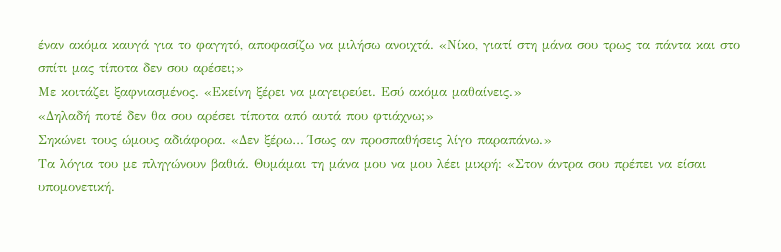έναν ακόμα καυγά για το φαγητό, αποφασίζω να μιλήσω ανοιχτά. «Νίκο, γιατί στη μάνα σου τρως τα πάντα και στο σπίτι μας τίποτα δεν σου αρέσει;»
Με κοιτάζει ξαφνιασμένος. «Εκείνη ξέρει να μαγειρεύει. Εσύ ακόμα μαθαίνεις.»
«Δηλαδή ποτέ δεν θα σου αρέσει τίποτα από αυτά που φτιάχνω;»
Σηκώνει τους ώμους αδιάφορα. «Δεν ξέρω… Ίσως αν προσπαθήσεις λίγο παραπάνω.»
Τα λόγια του με πληγώνουν βαθιά. Θυμάμαι τη μάνα μου να μου λέει μικρή: «Στον άντρα σου πρέπει να είσαι υπομονετική.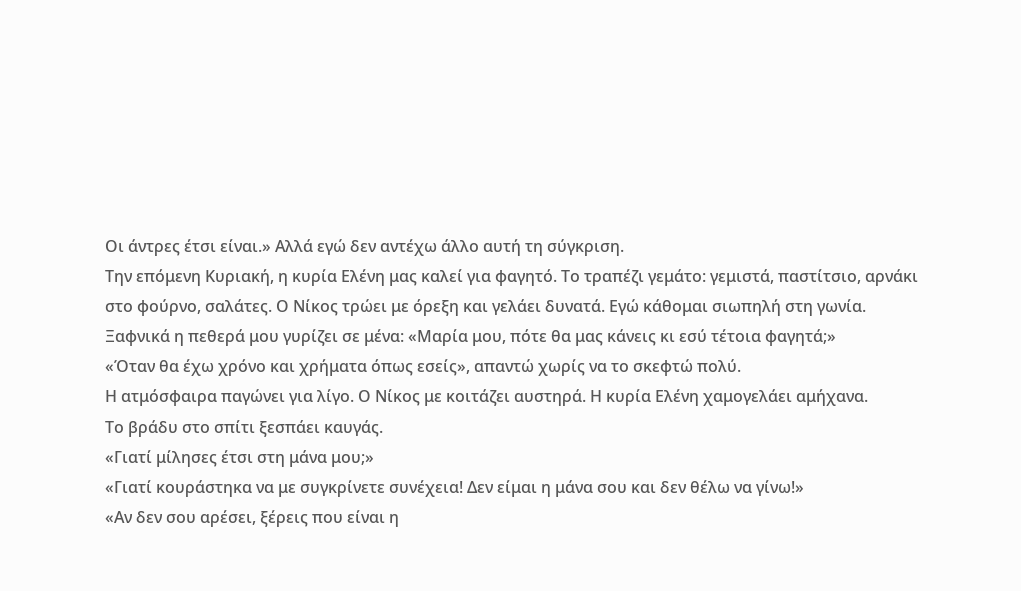Οι άντρες έτσι είναι.» Αλλά εγώ δεν αντέχω άλλο αυτή τη σύγκριση.
Την επόμενη Κυριακή, η κυρία Ελένη μας καλεί για φαγητό. Το τραπέζι γεμάτο: γεμιστά, παστίτσιο, αρνάκι στο φούρνο, σαλάτες. Ο Νίκος τρώει με όρεξη και γελάει δυνατά. Εγώ κάθομαι σιωπηλή στη γωνία.
Ξαφνικά η πεθερά μου γυρίζει σε μένα: «Μαρία μου, πότε θα μας κάνεις κι εσύ τέτοια φαγητά;»
«Όταν θα έχω χρόνο και χρήματα όπως εσείς», απαντώ χωρίς να το σκεφτώ πολύ.
Η ατμόσφαιρα παγώνει για λίγο. Ο Νίκος με κοιτάζει αυστηρά. Η κυρία Ελένη χαμογελάει αμήχανα.
Το βράδυ στο σπίτι ξεσπάει καυγάς.
«Γιατί μίλησες έτσι στη μάνα μου;»
«Γιατί κουράστηκα να με συγκρίνετε συνέχεια! Δεν είμαι η μάνα σου και δεν θέλω να γίνω!»
«Αν δεν σου αρέσει, ξέρεις που είναι η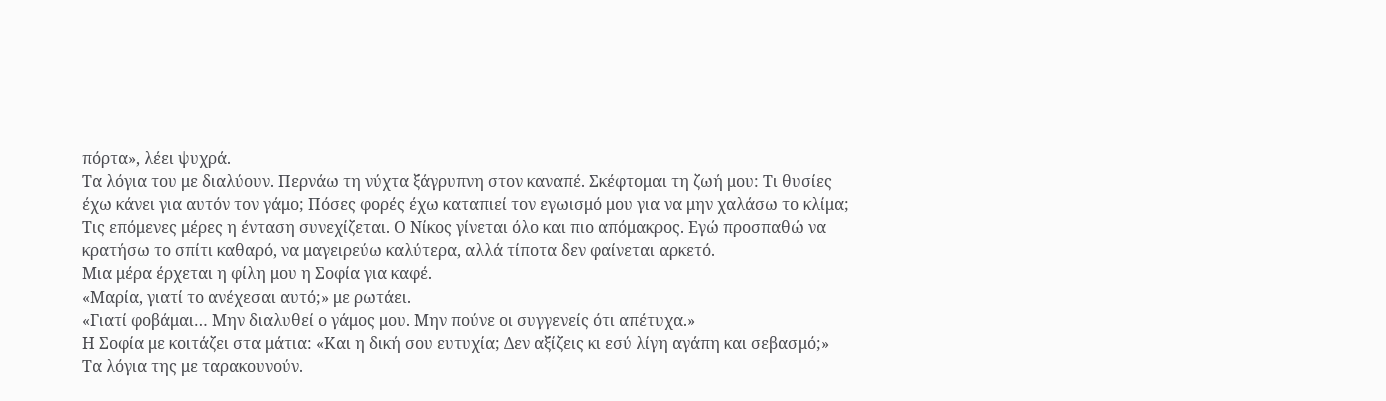πόρτα», λέει ψυχρά.
Τα λόγια του με διαλύουν. Περνάω τη νύχτα ξάγρυπνη στον καναπέ. Σκέφτομαι τη ζωή μου: Τι θυσίες έχω κάνει για αυτόν τον γάμο; Πόσες φορές έχω καταπιεί τον εγωισμό μου για να μην χαλάσω το κλίμα;
Τις επόμενες μέρες η ένταση συνεχίζεται. Ο Νίκος γίνεται όλο και πιο απόμακρος. Εγώ προσπαθώ να κρατήσω το σπίτι καθαρό, να μαγειρεύω καλύτερα, αλλά τίποτα δεν φαίνεται αρκετό.
Μια μέρα έρχεται η φίλη μου η Σοφία για καφέ.
«Μαρία, γιατί το ανέχεσαι αυτό;» με ρωτάει.
«Γιατί φοβάμαι… Μην διαλυθεί ο γάμος μου. Μην πούνε οι συγγενείς ότι απέτυχα.»
Η Σοφία με κοιτάζει στα μάτια: «Και η δική σου ευτυχία; Δεν αξίζεις κι εσύ λίγη αγάπη και σεβασμό;»
Τα λόγια της με ταρακουνούν.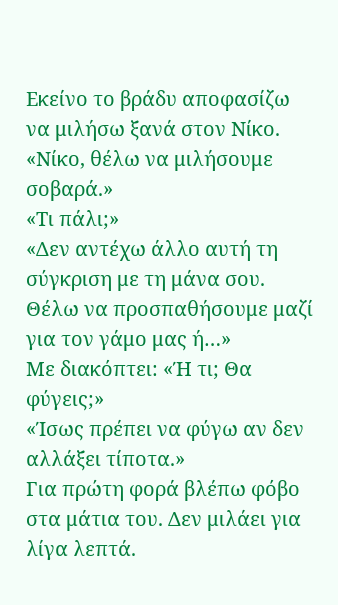Εκείνο το βράδυ αποφασίζω να μιλήσω ξανά στον Νίκο.
«Νίκο, θέλω να μιλήσουμε σοβαρά.»
«Τι πάλι;»
«Δεν αντέχω άλλο αυτή τη σύγκριση με τη μάνα σου. Θέλω να προσπαθήσουμε μαζί για τον γάμο μας ή…»
Με διακόπτει: «Ή τι; Θα φύγεις;»
«Ίσως πρέπει να φύγω αν δεν αλλάξει τίποτα.»
Για πρώτη φορά βλέπω φόβο στα μάτια του. Δεν μιλάει για λίγα λεπτά.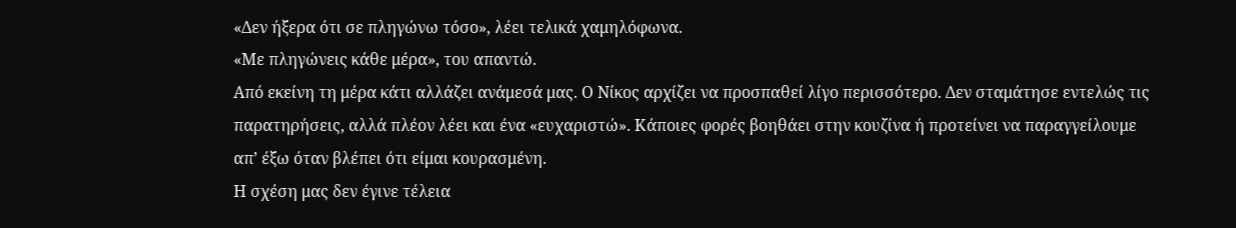«Δεν ήξερα ότι σε πληγώνω τόσο», λέει τελικά χαμηλόφωνα.
«Με πληγώνεις κάθε μέρα», του απαντώ.
Από εκείνη τη μέρα κάτι αλλάζει ανάμεσά μας. Ο Νίκος αρχίζει να προσπαθεί λίγο περισσότερο. Δεν σταμάτησε εντελώς τις παρατηρήσεις, αλλά πλέον λέει και ένα «ευχαριστώ». Κάποιες φορές βοηθάει στην κουζίνα ή προτείνει να παραγγείλουμε απ’ έξω όταν βλέπει ότι είμαι κουρασμένη.
Η σχέση μας δεν έγινε τέλεια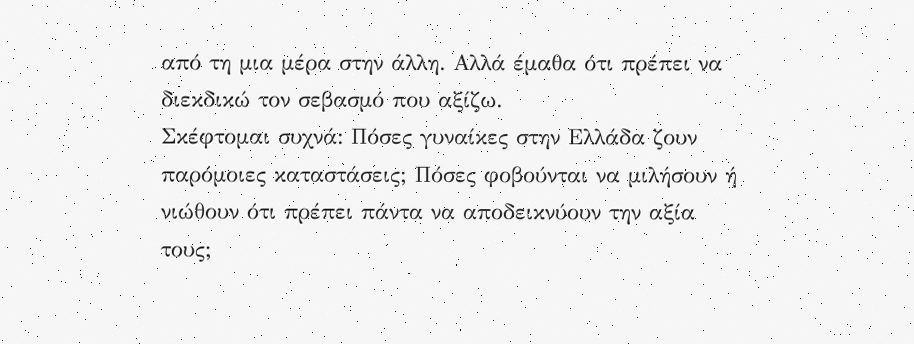από τη μια μέρα στην άλλη. Αλλά έμαθα ότι πρέπει να διεκδικώ τον σεβασμό που αξίζω.
Σκέφτομαι συχνά: Πόσες γυναίκες στην Ελλάδα ζουν παρόμοιες καταστάσεις; Πόσες φοβούνται να μιλήσουν ή νιώθουν ότι πρέπει πάντα να αποδεικνύουν την αξία τους;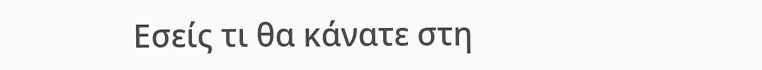Εσείς τι θα κάνατε στη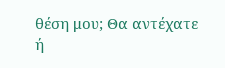θέση μου; Θα αντέχατε ή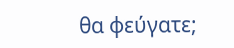θα φεύγατε;